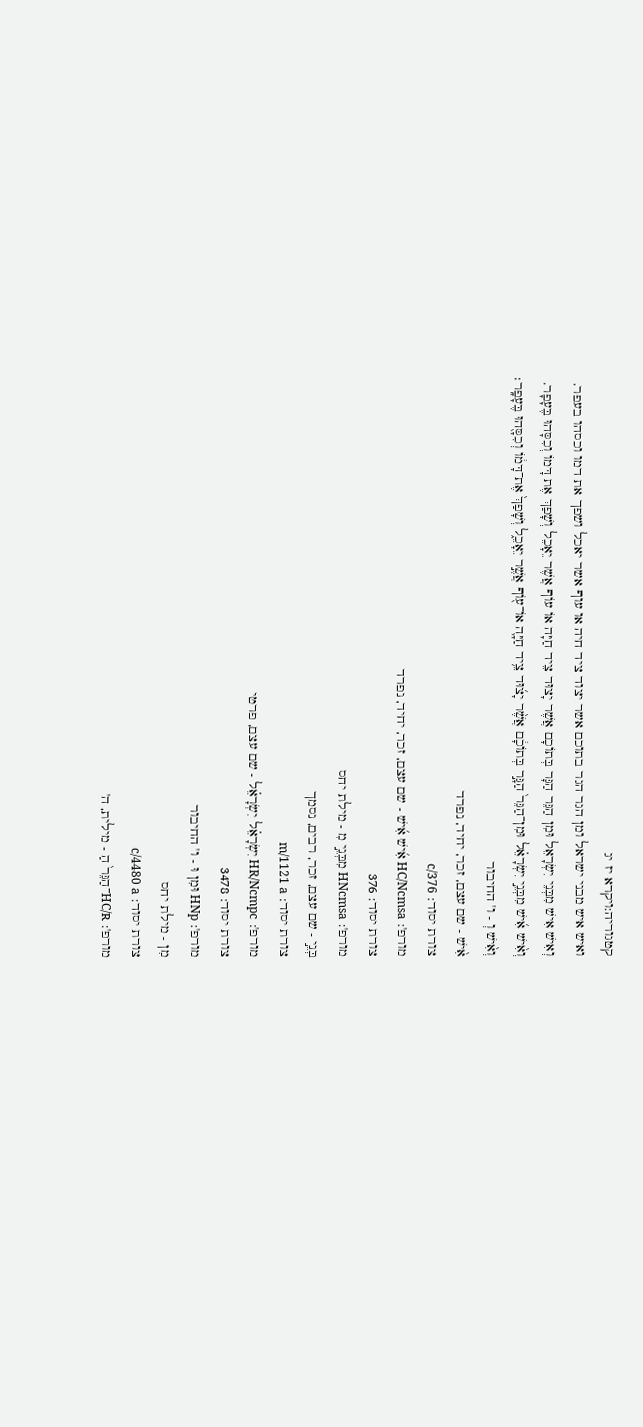קטגוריה:ויקרא יז יג
ואיש איש מבני ישראל ומן הגר הגר בתוכם אשר יצוד ציד חיה או עוף אשר יאכל ושפך את דמו וכסהו בעפר.
וְאִישׁ אִישׁ מִבְּנֵי יִשְׂרָאֵל וּמִן הַגֵּר הַגָּר בְּתוֹכָם אֲשֶׁר יָצוּד צֵיד חַיָּה אוֹ עוֹף אֲשֶׁר יֵאָכֵל וְשָׁפַךְ אֶת דָּמוֹ וְכִסָּהוּ בֶּעָפָר.
וְאִ֨ישׁ אִ֜ישׁ מִבְּנֵ֣י יִשְׂרָאֵ֗ל וּמִן־הַגֵּר֙ הַגָּ֣ר בְּתוֹכָ֔ם אֲשֶׁ֨ר יָצ֜וּד צֵ֥יד חַיָּ֛ה אוֹ־ע֖וֹף אֲשֶׁ֣ר יֵאָכֵ֑ל וְשָׁפַךְ֙ אֶת־דָּמ֔וֹ וְכִסָּ֖הוּ בֶּעָפָֽר׃
וְאִ֨ישׁ וְ - ו' החיבור
אִ֨ישׁ - שם עצם, זכר, יחיד, נפרד
צורת יסוד: c/376
מורפ': HC/Ncmsa אִ֜ישׁ אִ֜ישׁ - שם עצם, זכר, יחיד, נפרד
צורת יסוד: 376
מורפ': HNcmsa מִבְּנֵ֣י מִ - מילת יחס
בְּנֵ֣י - שם עצם, זכר, רבים, נסמך
צורת יסוד: m/1121 a
מורפ': HR/Ncmpc יִשְׂרָאֵ֗ל יִשְׂרָאֵ֗ל - שם עצם, פרטי
צורת יסוד: 3478
מורפ': HNp וּמִן וּ - ו' החיבור
מִן - מילת יחס
צורת יסוד: c/4480 a
מורפ': HC/R־הַגֵּר֙ הַ - מילית, ה'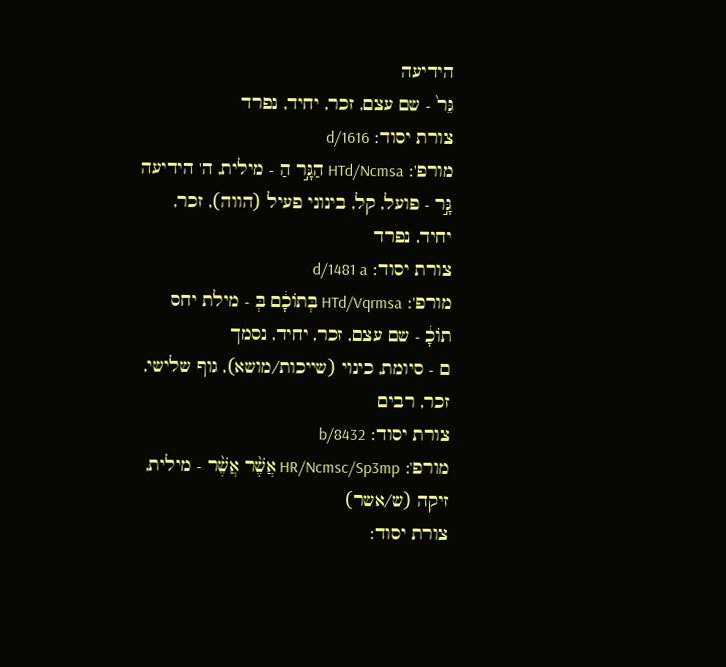הידיעה
גֵּר֙ - שם עצם, זכר, יחיד, נפרד
צורת יסוד: d/1616
מורפ': HTd/Ncmsa הַגָּ֣ר הַ - מילית, ה' הידיעה
גָּ֣ר - פועל, קל, בינוני פעיל (הווה), זכר, יחיד, נפרד
צורת יסוד: d/1481 a
מורפ': HTd/Vqrmsa בְּתוֹכָ֔ם בְּ - מילת יחס
תוֹכָ֔ - שם עצם, זכר, יחיד, נסמך
ם - סיומת, כינוי (שייכות/מושא), גוף שלישי, זכר, רבים
צורת יסוד: b/8432
מורפ': HR/Ncmsc/Sp3mp אֲשֶׁ֨ר אֲשֶׁ֨ר - מילית, זיקה (ש/אשר)
צורת יסוד: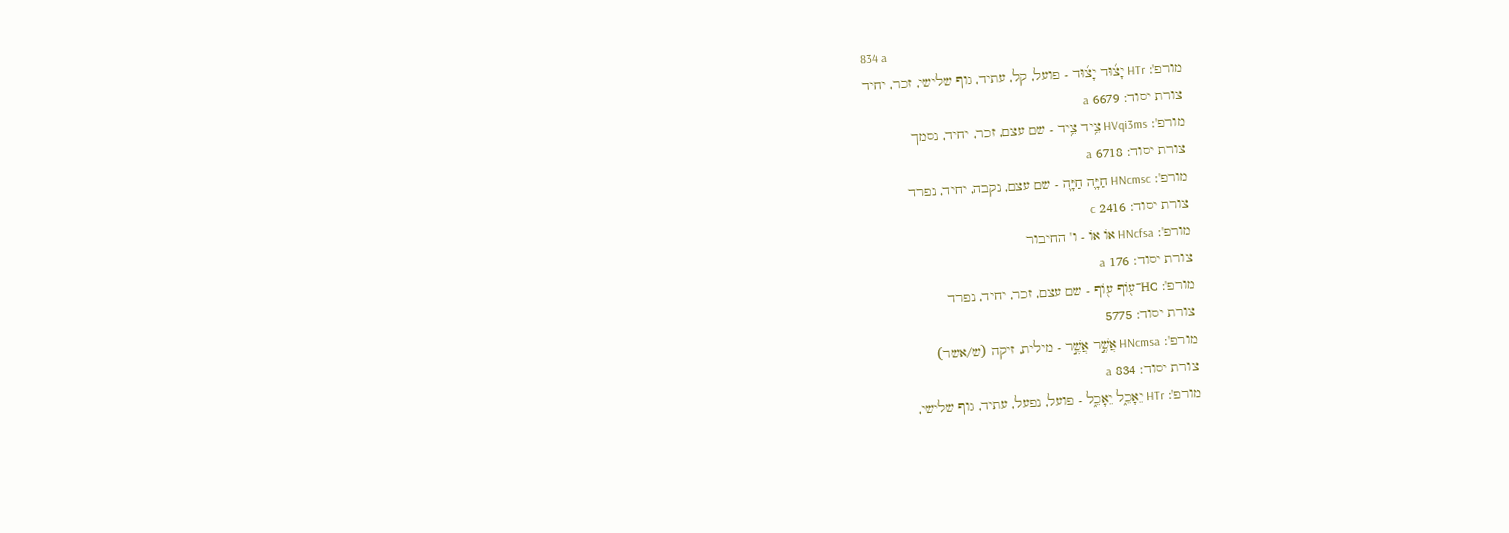834 a
מורפ': HTr יָצ֜וּד יָצ֜וּד - פועל, קל, עתיד, גוף שלישי, זכר, יחיד
צורת יסוד: 6679 a
מורפ': HVqi3ms צֵ֥יד צֵ֥יד - שם עצם, זכר, יחיד, נסמך
צורת יסוד: 6718 a
מורפ': HNcmsc חַיָּ֛ה חַיָּ֛ה - שם עצם, נקבה, יחיד, נפרד
צורת יסוד: 2416 c
מורפ': HNcfsa אוֹ אוֹ - ו' החיבור
צורת יסוד: 176 a
מורפ': HC־ע֖וֹף ע֖וֹף - שם עצם, זכר, יחיד, נפרד
צורת יסוד: 5775
מורפ': HNcmsa אֲשֶׁ֣ר אֲשֶׁ֣ר - מילית, זיקה (ש/אשר)
צורת יסוד: 834 a
מורפ': HTr יֵאָכֵ֑ל יֵאָכֵ֑ל - פועל, נפעל, עתיד, גוף שלישי,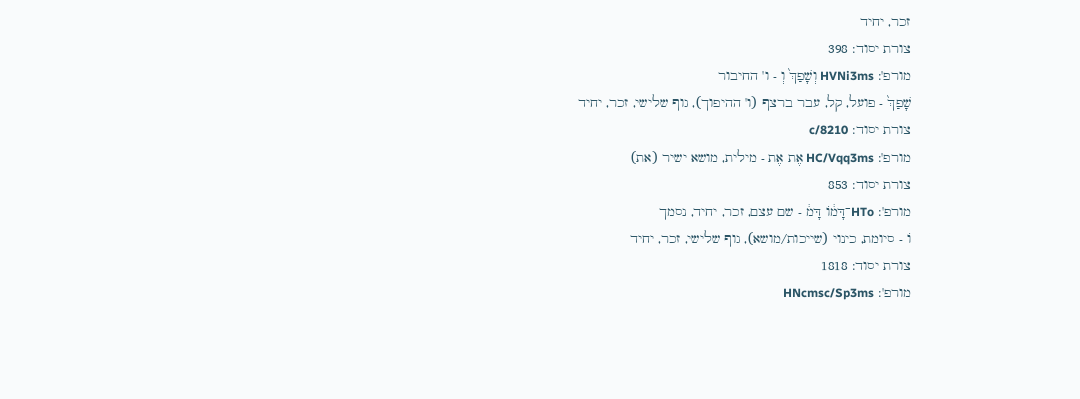זכר, יחיד
צורת יסוד: 398
מורפ': HVNi3ms וְשָׁפַךְ֙ וְ - ו' החיבור
שָׁפַךְ֙ - פועל, קל, עבר ברצף (ו' ההיפוך), גוף שלישי, זכר, יחיד
צורת יסוד: c/8210
מורפ': HC/Vqq3ms אֶת אֶת - מילית, מושא ישיר (את)
צורת יסוד: 853
מורפ': HTo־דָּמ֔וֹ דָּמ֔ - שם עצם, זכר, יחיד, נסמך
וֹ - סיומת, כינוי (שייכות/מושא), גוף שלישי, זכר, יחיד
צורת יסוד: 1818
מורפ': HNcmsc/Sp3ms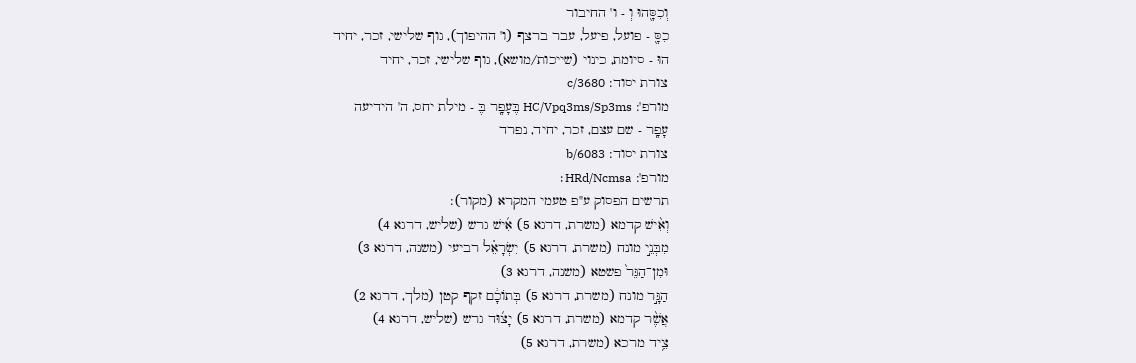וְכִסָּ֖הוּ וְ - ו' החיבור
כִסָּ֖ - פועל, פיעל, עבר ברצף (ו' ההיפוך), גוף שלישי, זכר, יחיד
הוּ - סיומת, כינוי (שייכות/מושא), גוף שלישי, זכר, יחיד
צורת יסוד: c/3680
מורפ': HC/Vpq3ms/Sp3ms בֶּעָפָֽר בֶּ - מילת יחס, ה' הידיעה
עָפָֽר - שם עצם, זכר, יחיד, נפרד
צורת יסוד: b/6083
מורפ': HRd/Ncmsa׃
תרשים הפסוק ע"פ טעמי המקרא (מקור):
וְאִ֨ישׁ קדמא (משרת, דרגא 5) אִ֜ישׁ גרש (שליש, דרגא 4)
מִבְּנֵ֣י מונח (משרת, דרגא 5) יִשְׂרָאֵ֗ל רביעי (משנה, דרגא 3)
וּמִן־הַגֵּר֙ פשטא (משנה, דרגא 3)
הַגָּ֣ר מונח (משרת, דרגא 5) בְּתוֹכָ֔ם זקף קטן (מלך, דרגא 2)
אֲשֶׁ֨ר קדמא (משרת, דרגא 5) יָצ֜וּד גרש (שליש, דרגא 4)
צֵ֥יד מרכא (משרת, דרגא 5)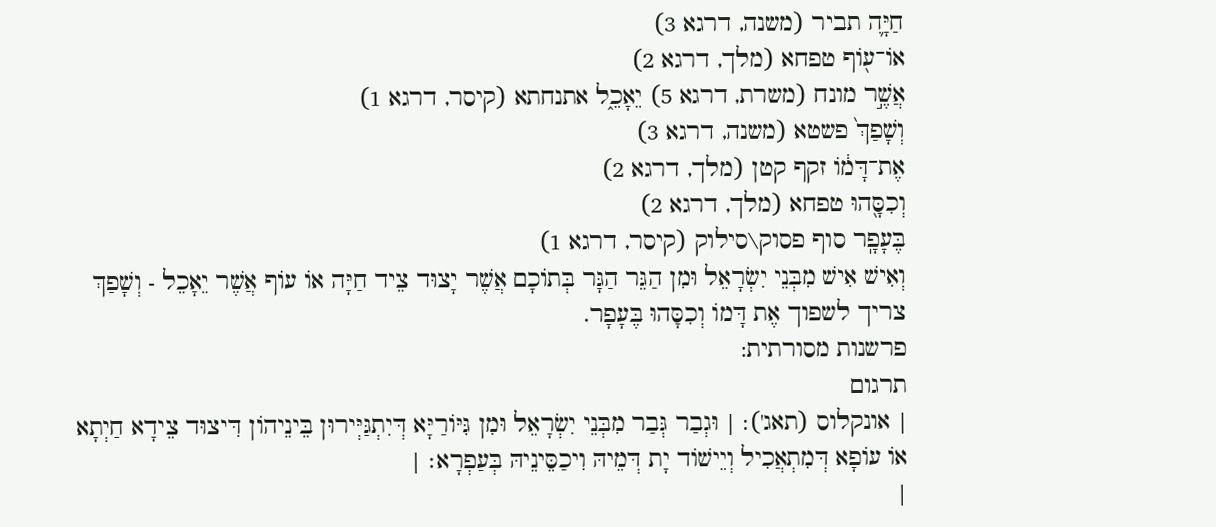חַיָּ֛ה תביר (משנה, דרגא 3)
אוֹ־ע֖וֹף טפחא (מלך, דרגא 2)
אֲשֶׁ֣ר מונח (משרת, דרגא 5) יֵאָכֵ֑ל אתנחתא (קיסר, דרגא 1)
וְשָׁפַךְ֙ פשטא (משנה, דרגא 3)
אֶת־דָּמ֔וֹ זקף קטן (מלך, דרגא 2)
וְכִסָּ֖הוּ טפחא (מלך, דרגא 2)
בֶּעָפָֽר סוף פסוק\סילוק (קיסר, דרגא 1)
וְאִישׁ אִישׁ מִבְּנֵי יִשְׂרָאֵל וּמִן הַגֵּר הַגָּר בְּתוֹכָם אֲשֶׁר יָצוּד צֵיד חַיָּה אוֹ עוֹף אֲשֶׁר יֵאָכֵל - וְשָׁפַךְ צריך לשפוך אֶת דָּמוֹ וְכִסָּהוּ בֶּעָפָר.
פרשנות מסורתית:
תרגום
| אונקלוס (תאג'): | וּגְבַר גְּבַר מִבְּנֵי יִשְׂרָאֵל וּמִן גִּיּוֹרַיָּא דְּיִתְגַּיְּירוּן בֵּינֵיהוֹן דִּיצוּד צֵידָא חַיְתָא אוֹ עוֹפָא דְּמִתְאֲכִיל וְיֵישׁוֹד יָת דְּמֵיהּ וִיכַסֵּינֵיהּ בְּעַפְרָא׃ |
|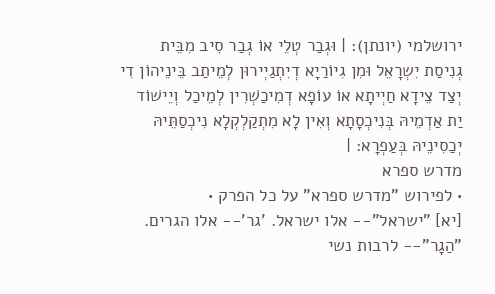ירושלמי (יונתן): | וּגְבַר טְלֵי אוֹ גְבַר סִיב מִבֵּית גְנִיסַת יִשְרָאֵל וּמִן גִיוֹרַיָא דְיִתְגַיְירוּן לְמֵיתַב בֵּינֵיהוֹן דִי יְצַד צֵידָא חַיְיתָא אוֹ עוֹפָא דְמִיכַשְׁרִין לְמֵיכַל וְיֵישׁוֹד יַת אַדְמֵיהּ בְּנִיכְסָתָא וְאִין לָא מִתְקַלְקְלָא נִיכְסַתֵּיהּ יְכַסִינֵיהּ בְּעַפְרָא: |
מדרש ספרא
• לפירוש "מדרש ספרא" על כל הפרק •
[יא] "ישראל"-- אלו ישראל. 'גר'-- אלו הגרים. "הַגָר"-- לרבות נשי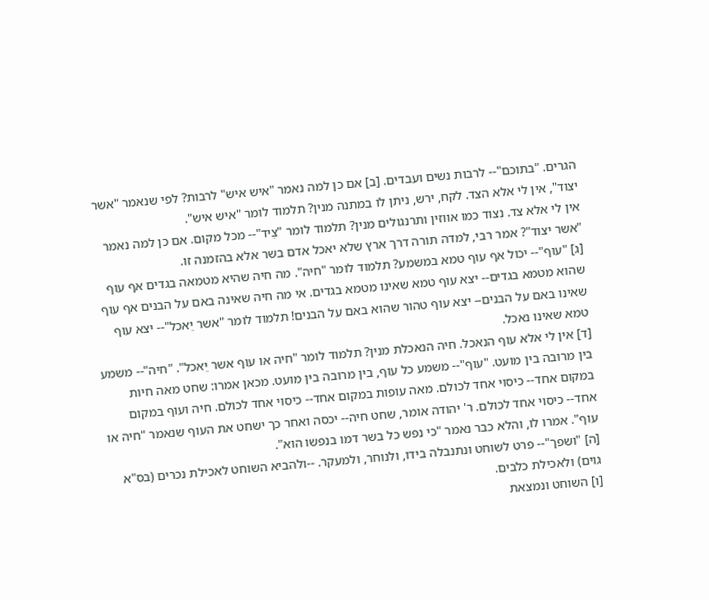הגרים. "בתוכם"-- לרבות נשים ועבדים. [ב] אם כן למה נאמר "איש איש" לרבות? לפי שנאמר "אשר יצוד", אין לי אלא הצד. לקח, ירש, ניתן לו במתנה מנין? תלמוד לומר "איש איש".
אין לי אלא צד. נִצוד כמו אווזין ותרנגולים מנין? תלמוד לומר "צֵיד"-- מכל מקום. אם כן למה נאמר "אשר יצוד"? אמר רבי, למדה תורה דרך ארץ שלא יאכל אדם בשר אלא בהזמנה זו.
[ג] "עוף"-- יכול אף עוף טמא במשמע? תלמוד לומר "חיה". מה חיה שהיא מטמאה בגדים אף עוף שהוא מטמא בגדים-- יצא עוף טמא שאינו מטמא בגדים. אי מה חיה שאינה באם על הבנים אף עוף שאינו באם על הבנים-- יצא עוף טהור שהוא באם על הבנים! תלמוד לומר "אשר יֵאכל"-- יצא עוף טמא שאינו נאכל.
[ד] אין לי אלא עוף הנאכל. חיה הנאכלת מנין? תלמוד לומר "חיה או עוף אשר יֵאכל". "חיה"-- משמע בין מרובה בין מועט. "עוף"-- משמע כל עוף, בין מרובה בין מועט. מכאן אמרו: שחט מאה חיות במקום אחד-- כיסוי אחד לכולם. מאה עופות במקום אחד-- כיסוי אחד לכולם. חיה ועוף במקום אחד-- כיסוי אחד לכולם. ר' יהודה אומר, שחט חיה-- יכסה ואחר כך ישחט את העוף שנאמר "חיה או עוף". אמרו לו, והלא כבר נאמר "כי נפש כל בשר דמו בנפשו הוא".
[ה] "ושפך"-- פרט לשוחט ונתנבלה בידו, ולנוחר, ולמעקר. --ולהביא השוחט לאכילת נכרים (בס"א גוים) ולאכילת כלבים.
[ו] השוחט ונמצאת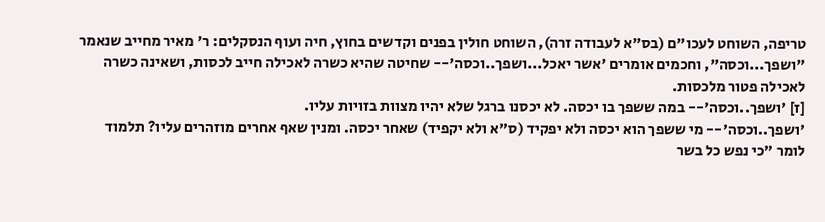טריפה, השוחט לעכו"ם (בס"א לעבודה זרה), השוחט חולין בפנים וקדשים בחוץ, חיה ועוף הנסקלים: ר' מאיר מחייב שנאמר "ושפך...וכסה", וחכמים אומרים 'אשר יאכל...ושפך..וכסה'-- שחיטה שהיא כשרה לאכילה חייב לכסות, ושאינה כשרה לאכילה פטור מלכסות.
[ז] 'ושפך..וכסה'-- במה ששפך בו יכסה. לא יכסנו ברגל שלא יהיו מצוות בזויות עליו.
'ושפך..וכסה'-- מי ששפך הוא יכסה ולא יפקיד (ס"א ולא יקפיד) שאחר יכסה. ומנין שאף אחרים מוזהרים עליו? תלמוד לומר "כי נפש כל בשר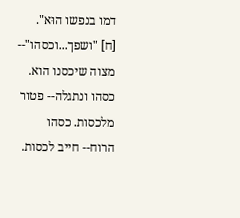דמו בנפשו הוּא".
[ח] "ושפך...וכסהו"-- מצוה שיכסנו הוא. כסהו ונתגלה-- פטור מלכסות. כסהו הרוח-- חייב לכסות.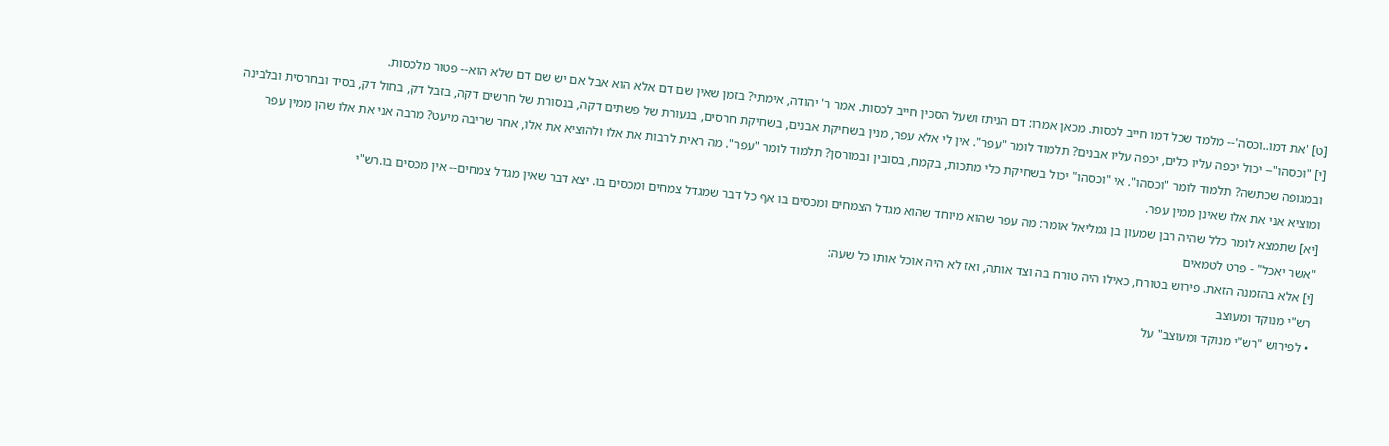[ט] 'את דמו..וכסה'-- מלמד שכל דמו חייב לכסות. מכאן אמרו: דם הניתז ושעל הסכין חייב לכסות. אמר ר' יהודה, אימתי? בזמן שאין שם דם אלא הוא אבל אם יש שם דם שלא הוא-- פטור מלכסות.
[י] "וכסהו"-- יכול יכפה עליו כלים, יכפה עליו אבנים? תלמוד לומר "עפר". אין לי אלא עפר, מנין בשחיקת אבנים, בשחיקת חרסים, בנעורת של פשתים דקה, בנסורת של חרשים דקה, בזבל דק, בחול דק, בסיד ובחרסית ובלבינה ובמגופה שכתשה? תלמוד לומר "וכסהו". אי "וכסהו" יכול בשחיקת כלי מתכות, בקמח, בסובין ובמורסן? תלמוד לומר "עפר". מה ראית לרבות את אלו ולהוציא את אלו, אחר שריבה מיעט? מרבה אני את אלו שהן ממין עפר ומוציא אני את אלו שאינן ממין עפר.
[יא] שתמצא לומר כלל שהיה רבן שמעון בן גמליאל אומר: מה עפר שהוא מיוחד שהוא מגדל הצמחים ומכסים בו אף כל דבר שמגדל צמחים ומכסים בו. יצא דבר שאין מגדל צמחים-- אין מכסים בו.רש"י
"אשר יאכל" - פרט לטמאים
[י] אלא בהזמנה הזאת. פירוש בטורח, כאילו היה טורח בה וצד אותה, ואז לא היה אוכל אותו כל שעה:
רש"י מנוקד ומעוצב
• לפירוש "רש"י מנוקד ומעוצב" על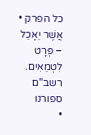כל הפרק •
אֲשֶׁר יֵאָכֵל – פְּרָט לִטְמֵאִים.
רשב"ם
ספורנו
•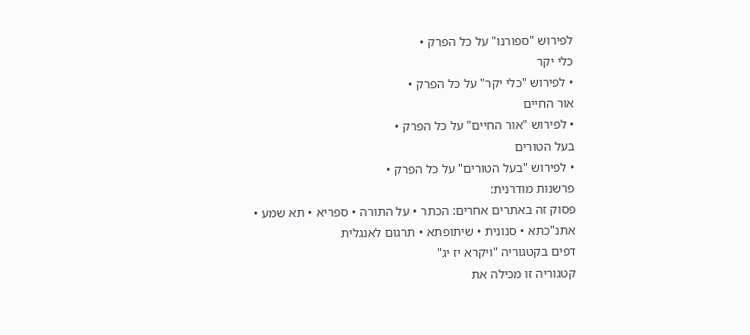לפירוש "ספורנו" על כל הפרק •
כלי יקר
• לפירוש "כלי יקר" על כל הפרק •
אור החיים
• לפירוש "אור החיים" על כל הפרק •
בעל הטורים
• לפירוש "בעל הטורים" על כל הפרק •
פרשנות מודרנית:
פסוק זה באתרים אחרים: הכתר • על התורה • ספריא • תא שמע • אתנ"כתא • סנונית • שיתופתא • תרגום לאנגלית
דפים בקטגוריה "ויקרא יז יג"
קטגוריה זו מכילה את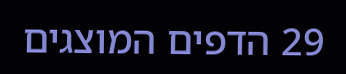29 הדפים המוצגים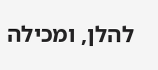להלן, ומכילה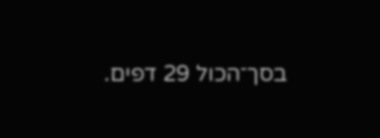בסך־הכול 29 דפים.